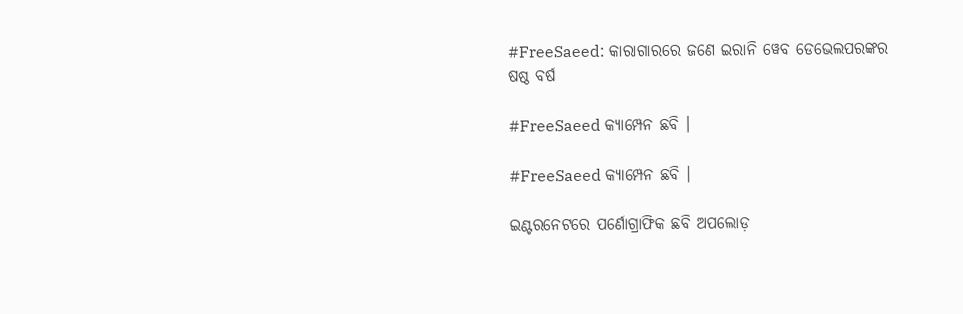#FreeSaeed: କାରାଗାରରେ ଜଣେ ଇରାନି ୱେବ ଡେଭେଲପରଙ୍କର ଷଷ୍ଠ ବର୍ଷ

#FreeSaeed କ୍ୟାମ୍ପେନ ଛବି ।

#FreeSaeed କ୍ୟାମ୍ପେନ ଛବି ।

ଇଣ୍ଟରନେଟରେ ପର୍ଣୋଗ୍ରାଫିକ ଛବି ଅପଲୋଡ଼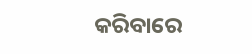କରିବାରେ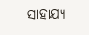ସାହାଯ୍ୟ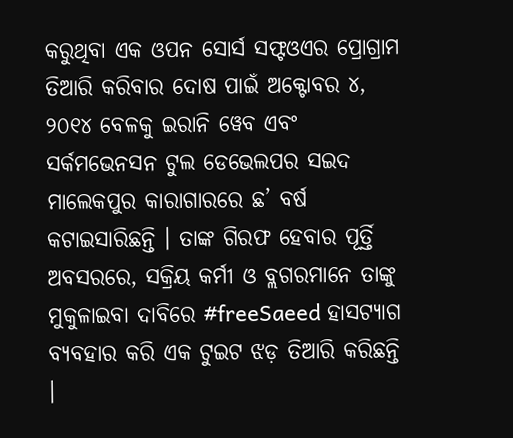କରୁଥିବା ଏକ ଓପନ ସୋର୍ସ ସଫ୍ଟଓଏର ପ୍ରୋଗ୍ରାମ ତିଆରି କରିବାର ଦୋଷ ପାଇଁ ଅକ୍ଟୋବର ୪, ୨୦୧୪ ବେଳକୁ ଇରାନି ୱେବ ଏବଂ ସର୍କମଭେନସନ ଟୁଲ ଡେଭେଲପର ସଇଦ ମାଲେକପୁର କାରାଗାରରେ ଛ’ ବର୍ଷ କଟାଇସାରିଛନ୍ତି । ତାଙ୍କ ଗିରଫ ହେବାର ପୂର୍ତ୍ତି ଅବସରରେ, ସକ୍ରିୟ କର୍ମୀ ଓ ବ୍ଲଗରମାନେ ତାଙ୍କୁ ମୁକୁଳାଇବା ଦାବିରେ #freeSaeed ହାସଟ୍ୟାଗ ବ୍ୟବହାର କରି ଏକ ଟୁଇଟ ଝଡ଼ ତିଆରି କରିଛନ୍ତି ।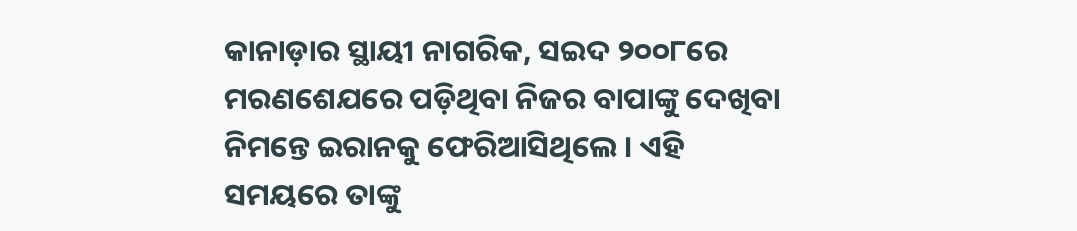କାନାଡ଼ାର ସ୍ଥାୟୀ ନାଗରିକ, ସଇଦ ୨୦୦୮ରେ ମରଣଶେଯରେ ପଡ଼ିଥିବା ନିଜର ବାପାଙ୍କୁ ଦେଖିବା ନିମନ୍ତେ ଇରାନକୁ ଫେରିଆସିଥିଲେ । ଏହି ସମୟରେ ତାଙ୍କୁ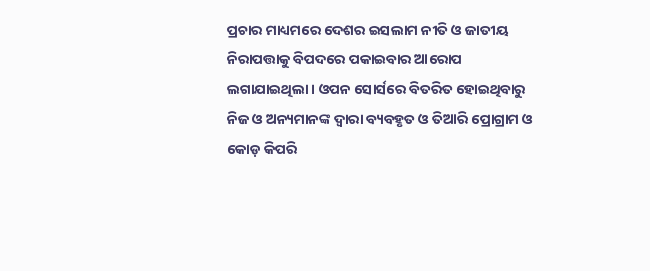ପ୍ରଚାର ମାଧ୍ୟମରେ ଦେଶର ଇସଲାମ ନୀତି ଓ ଜାତୀୟ ନିରାପତ୍ତାକୁ ବିପଦରେ ପକାଇବାର ଆରୋପ ଲଗାଯାଇଥିଲା । ଓପନ ସୋର୍ସରେ ବିତରିତ ହୋଇଥିବାରୁ ନିଜ ଓ ଅନ୍ୟମାନଙ୍କ ଦ୍ୱାରା ବ୍ୟବହୃତ ଓ ତିଆରି ପ୍ରୋଗ୍ରାମ ଓ କୋଡ଼ କିପରି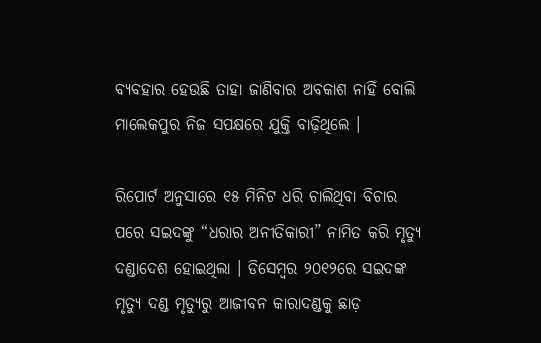ବ୍ୟବହାର ହେଉଛି ତାହା ଜାଣିବାର ଅବକାଶ ନାହିଁ ବୋଲି ମାଲେକପୁର ନିଜ ସପକ୍ଷରେ ଯୁକ୍ତି ବାଢ଼ିଥିଲେ ।

ରିପୋର୍ଟ ଅନୁସାରେ ୧୫ ମିନିଟ ଧରି ଚାଲିଥିବା ବିଚାର ପରେ ସଇଦଙ୍କୁ “ଧରାର ଅନୀତିକାରୀ” ନାମିତ କରି ମୃତ୍ୟୁ ଦଣ୍ଡାଦେଶ ହୋଇଥିଲା । ଡିସେମ୍ବର ୨୦୧୨ରେ ସଇଦଙ୍କ ମୃତ୍ୟୁ ଦଣ୍ଡ ମୃତ୍ୟୁରୁ ଆଜୀବନ କାରାଦଣ୍ଡକୁ ଛାଡ଼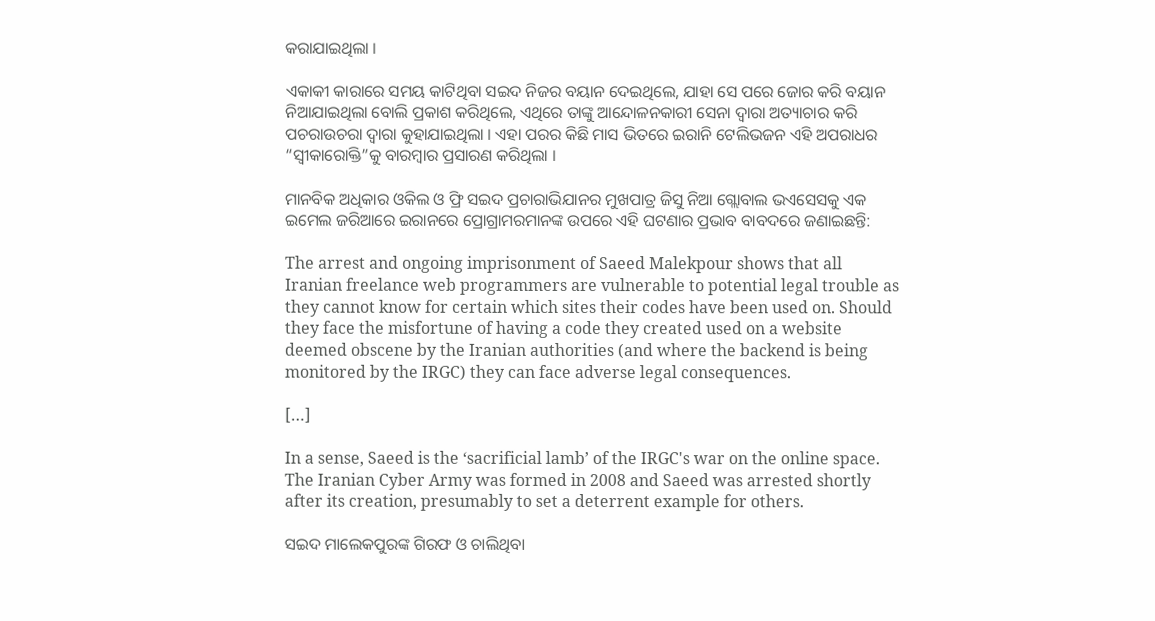କରାଯାଇଥିଲା ।

ଏକାକୀ କାରାରେ ସମୟ କାଟିଥିବା ସଇଦ ନିଜର ବୟାନ ଦେଇଥିଲେ, ଯାହା ସେ ପରେ ଜୋର କରି ବୟାନ ନିଆଯାଇଥିଲା ବୋଲି ପ୍ରକାଶ କରିଥିଲେ, ଏଥିରେ ତାଙ୍କୁ ଆନ୍ଦୋଳନକାରୀ ସେନା ଦ୍ୱାରା ଅତ୍ୟାଚାର କରି ପଚରାଉଚରା ଦ୍ୱାରା କୁହାଯାଇଥିଲା । ଏହା ପରର କିଛି ମାସ ଭିତରେ ଇରାନି ଟେଲିଭଜନ ଏହି ଅପରାଧର “ସ୍ୱୀକାରୋକ୍ତି”କୁ ବାରମ୍ବାର ପ୍ରସାରଣ କରିଥିଲା ।

ମାନବିକ ଅଧିକାର ଓକିଲ ଓ ଫ୍ରି ସଇଦ ପ୍ରଚାରାଭିଯାନର ମୁଖପାତ୍ର ଜିସୁ ନିଆ ଗ୍ଲୋବାଲ ଭଏସେସକୁ ଏକ ଇମେଲ ଜରିଆରେ ଇରାନରେ ପ୍ରୋଗ୍ରାମରମାନଙ୍କ ଉପରେ ଏହି ଘଟଣାର ପ୍ରଭାବ ବାବଦରେ ଜଣାଇଛନ୍ତି:

The arrest and ongoing imprisonment of Saeed Malekpour shows that all Iranian freelance web programmers are vulnerable to potential legal trouble as they cannot know for certain which sites their codes have been used on. Should they face the misfortune of having a code they created used on a website deemed obscene by the Iranian authorities (and where the backend is being monitored by the IRGC) they can face adverse legal consequences.

[…]

In a sense, Saeed is the ‘sacrificial lamb’ of the IRGC's war on the online space. The Iranian Cyber Army was formed in 2008 and Saeed was arrested shortly after its creation, presumably to set a deterrent example for others.

ସଇଦ ମାଲେକପୁରଙ୍କ ଗିରଫ ଓ ଚାଲିଥିବା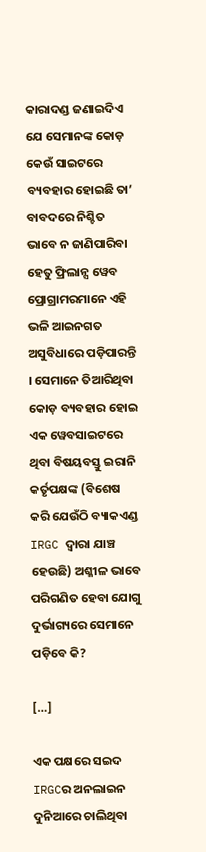କାରାଦଣ୍ଡ ଜଣାଇଦିଏ ଯେ ସେମାନଙ୍କ କୋଡ଼ କେଉଁ ସାଇଟରେ ବ୍ୟବହାର ହୋଇଛି ତା’ ବାବଦରେ ନିଶ୍ଚିତ ଭାବେ ନ ଜାଣିପାରିବା ହେତୁ ଫ୍ରିଲାନ୍ସ ୱେବ ପ୍ରୋଗ୍ରାମରମାନେ ଏହି ଭଳି ଆଇନଗତ ଅସୁବିଧାରେ ପଡ଼ିପାରନ୍ତି । ସେମାନେ ତିଆରିଥିବା କୋଡ଼ ବ୍ୟବହାର ହୋଇ ଏକ ୱେବସାଇଟରେ ଥିବା ବିଷୟବସ୍ତୁ ଇରାନି କର୍ତୃପକ୍ଷଙ୍କ (ବିଶେଷ କରି ଯେଉଁଠି ବ୍ୟାକଏଣ୍ଡ IRGC ଦ୍ୱାରା ଯାଞ୍ଚ ହେଉଛି) ଅଶ୍ଳୀଳ ଭାବେ ପରିଗଣିତ ହେବା ଯୋଗୁ ଦୁର୍ଭାଗ୍ୟରେ ସେମାନେ ପଡ଼ିବେ କି?

[…]

ଏକ ପକ୍ଷରେ ସଇଦ IRGCର ଅନଲାଇନ ଦୁନିଆରେ ଚାଲିଥିବା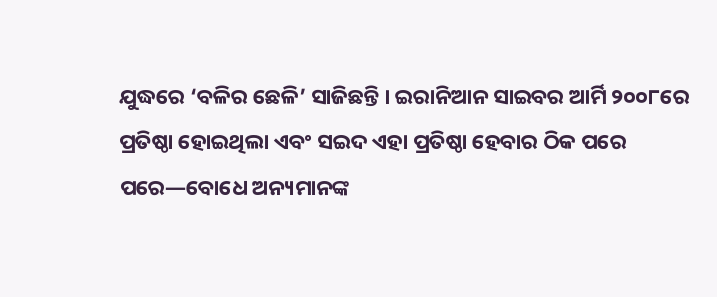ଯୁଦ୍ଧରେ ‘ବଳିର ଛେଳି’ ସାଜିଛନ୍ତି । ଇରାନିଆନ ସାଇବର ଆର୍ମି ୨୦୦୮ରେ ପ୍ରତିଷ୍ଠା ହୋଇଥିଲା ଏବଂ ସଇଦ ଏହା ପ୍ରତିଷ୍ଠା ହେବାର ଠିକ ପରେ ପରେ—ବୋଧେ ଅନ୍ୟମାନଙ୍କ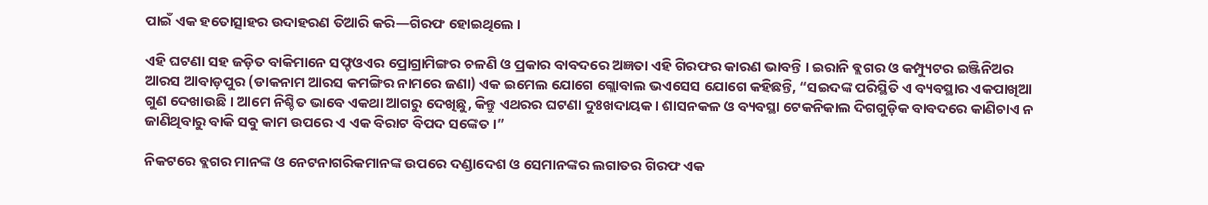ପାଇଁ ଏକ ହତୋତ୍ସାହର ଉଦାହରଣ ତିଆରି କରି—ଗିରଫ ହୋଇଥିଲେ ।

ଏହି ଘଟଣା ସହ ଜଡ଼ିତ ବାକିମାନେ ସଫ୍ଟଓଏର ପ୍ରୋଗ୍ରାମିଙ୍ଗର ଚଳଣି ଓ ପ୍ରକାର ବାବଦରେ ଅଜ୍ଞତା ଏହି ଗିରଫର କାରଣ ଭାବନ୍ତି । ଇରାନି ବ୍ଲଗର ଓ କମ୍ପ୍ୟୁଟର ଇଞ୍ଜିନିଅର ଆରସ ଆବାଡ଼ପୁର (ଡାକନାମ ଆରସ କମଙ୍ଗିର ନାମରେ ଜଣା) ଏକ ଇମେଲ ଯୋଗେ ଗ୍ଲୋବାଲ ଭଏସେସ ଯୋଗେ କହିଛନ୍ତି, “ସଇଦଙ୍କ ପରିସ୍ଥିତି ଏ ବ୍ୟବସ୍ଥାର ଏକପାଖିଆ ଗୁଣ ଦେଖାଉଛି । ଆମେ ନିଶ୍ଚିତ ଭାବେ ଏକଥା ଆଗରୁ ଦେଖିଛୁ, କିନ୍ତୁ ଏଥରର ଘଟଣା ଦୁଃଖଦାୟକ । ଶାସନକଳ ଓ ବ୍ୟବସ୍ଥା ଟେକନିକାଲ ଦିଗଗୁଡ଼ିକ ବାବଦରେ କାଣିଚାଏ ନ ଜାଣିଥିବାରୁ ବାକି ସବୁ କାମ ଉପରେ ଏ ଏକ ବିରାଟ ବିପଦ ସଙ୍କେତ ।”

ନିକଟରେ ବ୍ଲଗର ମାନଙ୍କ ଓ ନେଟନାଗରିକମାନଙ୍କ ଉପରେ ଦଣ୍ଡାଦେଶ ଓ ସେମାନଙ୍କର ଲଗାତର ଗିରଫ ଏକ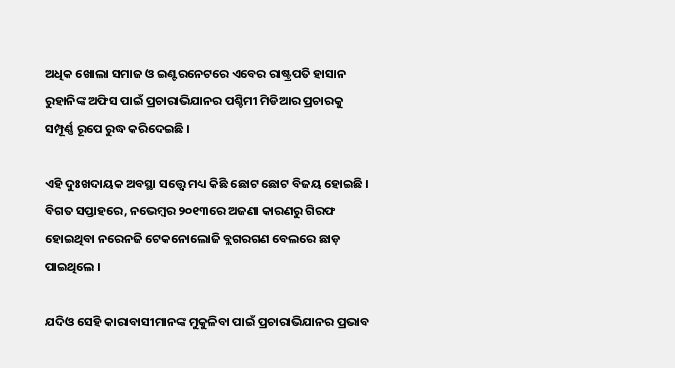ଅଧିକ ଖୋଲା ସମାଜ ଓ ଇଣ୍ଟରନେଟରେ ଏବେର ରାଷ୍ଟ୍ରପତି ହାସାନ ରୁହାନିଙ୍କ ଅଫିସ ପାଇଁ ପ୍ରଚାରାଭିଯାନର ପଶ୍ଚିମୀ ମିଡିଆର ପ୍ରଚାରକୁ ସମ୍ପୂର୍ଣ୍ଣ ରୂପେ ରୁଦ୍ଧ କରିଦେଇଛି ।

ଏହି ଦୁଃଖଦାୟକ ଅବସ୍ଥା ସତ୍ତ୍ୱେ ମଧ୍ୟ କିଛି ଛୋଟ ଛୋଟ ବିଜୟ ହୋଇଛି । ବିଗତ ସପ୍ତାହରେ, ନଭେମ୍ବର ୨୦୧୩ରେ ଅଜଣା କାରଣରୁ ଗିରଫ ହୋଇଥିବା ନରେନଜି ଟେକନୋଲୋଜି ବ୍ଲଗରଗଣ ବେଲରେ ଛାଡ଼ ପାଇଥିଲେ ।

ଯଦିଓ ସେହି କାରାବାସୀମାନଙ୍କ ମୁକୁଳିବା ପାଇଁ ପ୍ରଚାରାଭିଯାନର ପ୍ରଭାବ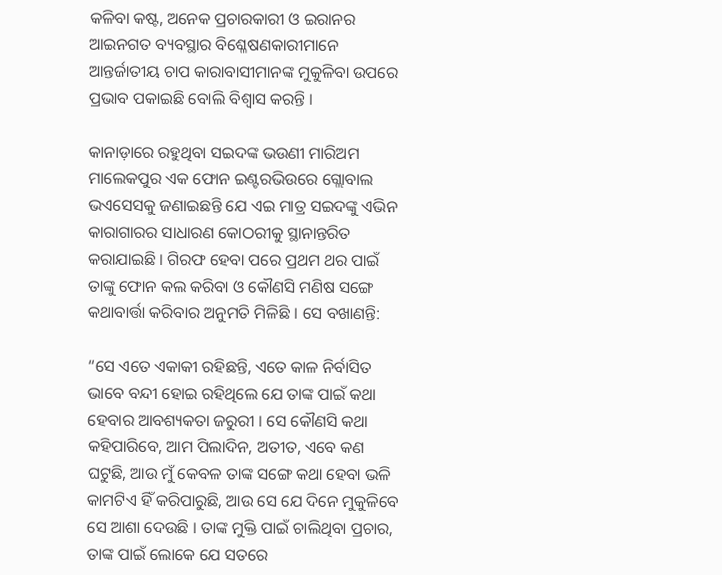କଳିବା କଷ୍ଟ, ଅନେକ ପ୍ରଚାରକାରୀ ଓ ଇରାନର ଆଇନଗତ ବ୍ୟବସ୍ଥାର ବିଶ୍ଳେଷଣକାରୀମାନେ ଆନ୍ତର୍ଜାତୀୟ ଚାପ କାରାବାସୀମାନଙ୍କ ମୁକୁଳିବା ଉପରେ ପ୍ରଭାବ ପକାଇଛି ବୋଲି ବିଶ୍ୱାସ କରନ୍ତି ।

କାନାଡ଼ାରେ ରହୁଥିବା ସଇଦଙ୍କ ଭଉଣୀ ମାରିଅମ ମାଲେକପୁର ଏକ ଫୋନ ଇଣ୍ଟରଭିଉରେ ଗ୍ଲୋବାଲ ଭଏସେସକୁ ଜଣାଇଛନ୍ତି ଯେ ଏଇ ମାତ୍ର ସଇଦଙ୍କୁ ଏଭିନ କାରାଗାରର ସାଧାରଣ କୋଠରୀକୁ ସ୍ଥାନାନ୍ତରିତ କରାଯାଇଛି । ଗିରଫ ହେବା ପରେ ପ୍ରଥମ ଥର ପାଇଁ ତାଙ୍କୁ ଫୋନ କଲ କରିବା ଓ କୌଣସି ମଣିଷ ସଙ୍ଗେ କଥାବାର୍ତ୍ତା କରିବାର ଅନୁମତି ମିଳିଛି । ସେ ବଖାଣନ୍ତି:

“ସେ ଏତେ ଏକାକୀ ରହିଛନ୍ତି, ଏତେ କାଳ ନିର୍ବାସିତ ଭାବେ ବନ୍ଦୀ ହୋଇ ରହିଥିଲେ ଯେ ତାଙ୍କ ପାଇଁ କଥା ହେବାର ଆବଶ୍ୟକତା ଜରୁରୀ । ସେ କୌଣସି କଥା କହିପାରିବେ, ଆମ ପିଲାଦିନ, ଅତୀତ, ଏବେ କଣ ଘଟୁଛି, ଆଉ ମୁଁ କେବଳ ତାଙ୍କ ସଙ୍ଗେ କଥା ହେବା ଭଳି କାମଟିଏ ହିଁ କରିପାରୁଛି, ଆଉ ସେ ଯେ ଦିନେ ମୁକୁଳିବେ ସେ ଆଶା ଦେଉଛି । ତାଙ୍କ ମୁକ୍ତି ପାଇଁ ଚାଲିଥିବା ପ୍ରଚାର, ତାଙ୍କ ପାଇଁ ଲୋକେ ଯେ ସତରେ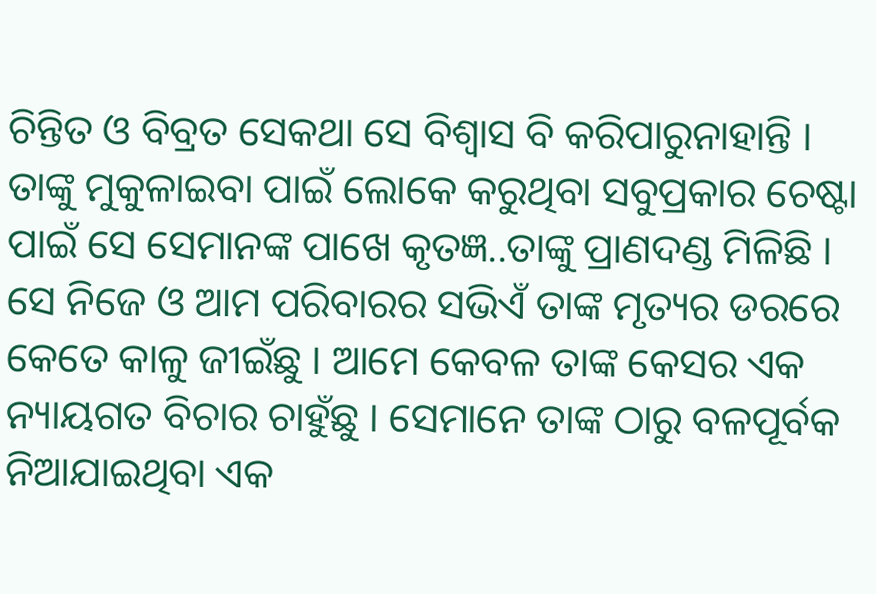ଚିନ୍ତିତ ଓ ବିବ୍ରତ ସେକଥା ସେ ବିଶ୍ୱାସ ବି କରିପାରୁନାହାନ୍ତି । ତାଙ୍କୁ ମୁକୁଳାଇବା ପାଇଁ ଲୋକେ କରୁଥିବା ସବୁପ୍ରକାର ଚେଷ୍ଟା ପାଇଁ ସେ ସେମାନଙ୍କ ପାଖେ କୃତଜ୍ଞ..ତାଙ୍କୁ ପ୍ରାଣଦଣ୍ଡ ମିଳିଛି । ସେ ନିଜେ ଓ ଆମ ପରିବାରର ସଭିଏଁ ତାଙ୍କ ମୃତ୍ୟର ଡରରେ କେତେ କାଳୁ ଜୀଇଁଛୁ । ଆମେ କେବଳ ତାଙ୍କ କେସର ଏକ ନ୍ୟାୟଗତ ବିଚାର ଚାହୁଁଛୁ । ସେମାନେ ତାଙ୍କ ଠାରୁ ବଳପୂର୍ବକ ନିଆଯାଇଥିବା ଏକ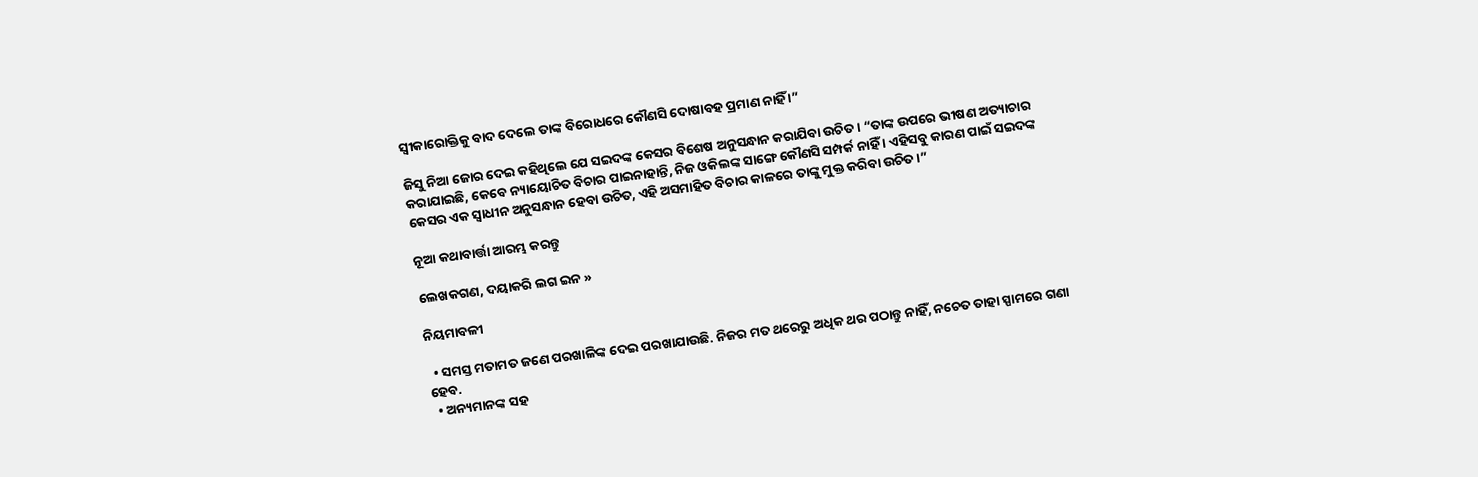ସ୍ୱୀକାରୋକ୍ତିକୁ ବାଦ ଦେଲେ ତାଙ୍କ ବିରୋଧରେ କୌଣସି ଦୋଷାବହ ପ୍ରମାଣ ନାହିଁ ।”

ଜିସୁ ନିଆ ଜୋର ଦେଇ କହିଥିଲେ ଯେ ସଇଦଙ୍କ କେସର ବିଶେଷ ଅନୁସନ୍ଧାନ କରାଯିବା ଉଚିତ । “ତାଙ୍କ ଉପରେ ଭୀଷଣ ଅତ୍ୟାଚାର କରାଯାଇଛି, କେବେ ନ୍ୟାୟୋଚିତ ବିଚାର ପାଇନାହାନ୍ତି, ନିଜ ଓକିଲଙ୍କ ସାଙ୍ଗେ କୌଣସି ସମ୍ପର୍କ ନାହିଁ । ଏହିସବୁ କାରଣ ପାଇଁ ସଇଦଙ୍କ କେସର ଏକ ସ୍ୱାଧୀନ ଅନୁସନ୍ଧାନ ହେବା ଉଚିତ, ଏହି ଅସମାହିତ ବିଚାର କାଳରେ ତାଙ୍କୁ ମୁକ୍ତ କରିବା ଉଚିତ ।”

ନୂଆ କଥାବାର୍ତ୍ତା ଆରମ୍ଭ କରନ୍ତୁ

ଲେଖକଗଣ, ଦୟାକରି ଲଗ ଇନ »

ନିୟମାବଳୀ

  • ସମସ୍ତ ମତାମତ ଜଣେ ପରଖାଳିଙ୍କ ଦେଇ ପରଖାଯାଉଛି. ନିଜର ମତ ଥରେରୁ ଅଧିକ ଥର ପଠାନ୍ତୁ ନାହିଁ, ନଚେତ ତାହା ସ୍ପାମରେ ଗଣା ହେବ.
  • ଅନ୍ୟମାନଙ୍କ ସହ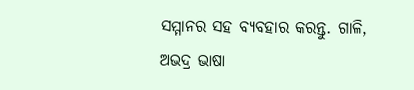ସମ୍ମାନର ସହ ବ୍ୟବହାର କରନ୍ତୁ. ଗାଳି, ଅଭଦ୍ର ଭାଷା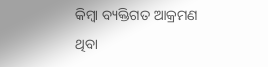କିମ୍ବା ବ୍ୟକ୍ତିଗତ ଆକ୍ରମଣ ଥିବା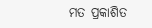ମତ ପ୍ରକାଶିତ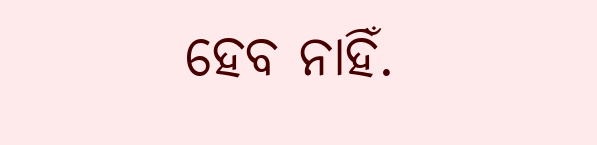ହେବ ନାହିଁ.